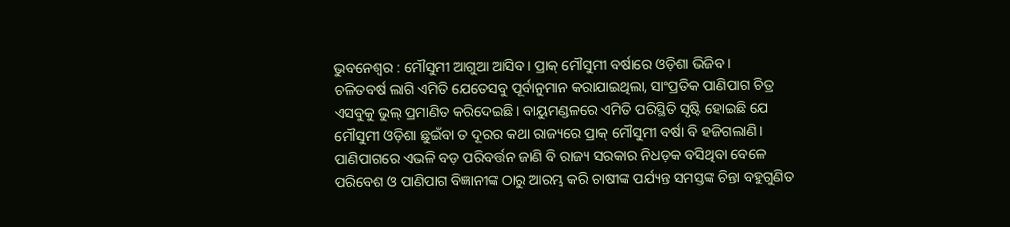ଭୁବନେଶ୍ବର : ମୌସୁମୀ ଆଗୁଆ ଆସିବ। ପ୍ରାକ୍ ମୌସୁମୀ ବର୍ଷାରେ ଓଡ଼ିଶା ଭିଜିବ।
ଚଳିତବର୍ଷ ଲାଗି ଏମିତି ଯେତେସବୁ ପୂର୍ବାନୁମାନ କରାଯାଇଥିଲା, ସାଂପ୍ରତିକ ପାଣିପାଗ ଚିତ୍ର ଏସବୁକୁ ଭୁଲ୍ ପ୍ରମାଣିତ କରିଦେଇଛି। ବାୟୁମଣ୍ଡଳରେ ଏମିତି ପରିସ୍ଥିତି ସୃଷ୍ଟି ହୋଇଛି ଯେ ମୌସୁମୀ ଓଡ଼ିଶା ଛୁଇଁବା ତ ଦୂରର କଥା ରାଜ୍ୟରେ ପ୍ରାକ୍ ମୌସୁମୀ ବର୍ଷା ବି ହଜିଗଲାଣି। ପାଣିପାଗରେ ଏଭଳି ବଡ଼ ପରିବର୍ତ୍ତନ ଜାଣି ବି ରାଜ୍ୟ ସରକାର ନିଧଡ଼କ ବସିଥିବା ବେଳେ ପରିବେଶ ଓ ପାଣିପାଗ ବିଜ୍ଞାନୀଙ୍କ ଠାରୁ ଆରମ୍ଭ କରି ଚାଷୀଙ୍କ ପର୍ଯ୍ୟନ୍ତ ସମସ୍ତଙ୍କ ଚିନ୍ତା ବହୁଗୁଣିତ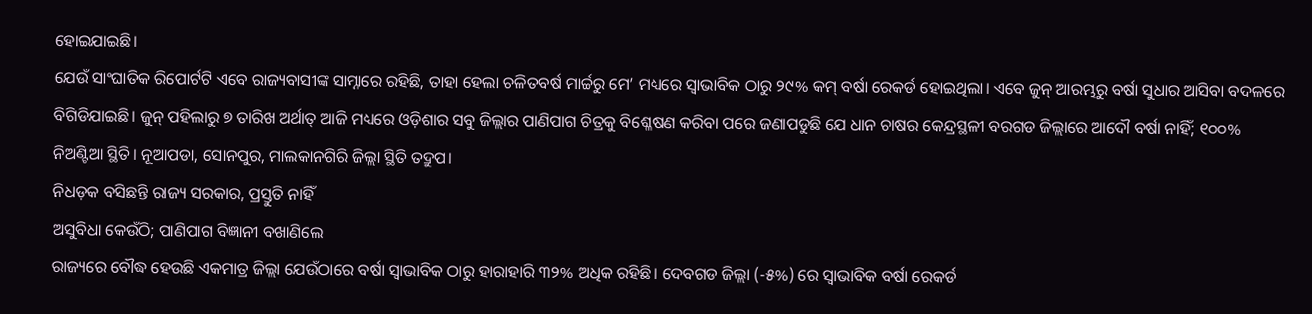ହୋଇଯାଇଛି।
ଯେଉଁ ସାଂଘାତିକ ରିପୋର୍ଟଟି ଏବେ ରାଜ୍ୟବାସୀଙ୍କ ସାମ୍ନାରେ ରହିଛି, ତାହା ହେଲା ଚଳିତବର୍ଷ ମାର୍ଚ୍ଚରୁ ମେ’ ମଧ୍ୟରେ ସ୍ବାଭାବିକ ଠାରୁ ୨୯% କମ୍ ବର୍ଷା ରେକର୍ଡ ହୋଇଥିଲା। ଏବେ ଜୁନ୍ ଆରମ୍ଭରୁ ବର୍ଷା ସୁଧାର ଆସିବା ବଦଳରେ ବିଗିଡିଯାଇଛି। ଜୁନ୍ ପହିଲାରୁ ୭ ତାରିଖ ଅର୍ଥାତ୍ ଆଜି ମଧ୍ୟରେ ଓଡ଼ିଶାର ସବୁ ଜିଲ୍ଲାର ପାଣିପାଗ ଚିତ୍ରକୁ ବିଶ୍ଳେଷଣ କରିବା ପରେ ଜଣାପଡୁଛି ଯେ ଧାନ ଚାଷର କେନ୍ଦ୍ରସ୍ଥଳୀ ବରଗଡ ଜିଲ୍ଲାରେ ଆଦୌ ବର୍ଷା ନାହିଁ; ୧୦୦% ନିଅଣ୍ଟିଆ ସ୍ଥିତି। ନୂଆପଡା, ସୋନପୁର, ମାଲକାନଗିରି ଜିଲ୍ଲା ସ୍ଥିତି ତଦ୍ରୁପ।
ନିଧଡ଼କ ବସିଛନ୍ତି ରାଜ୍ୟ ସରକାର, ପ୍ରସ୍ତୁତି ନାହିଁ
ଅସୁବିଧା କେଉଁଠି; ପାଣିପାଗ ବିଜ୍ଞାନୀ ବଖାଣିଲେ
ରାଜ୍ୟରେ ବୌଦ୍ଧ ହେଉଛି ଏକମାତ୍ର ଜିଲ୍ଲା ଯେଉଁଠାରେ ବର୍ଷା ସ୍ବାଭାବିକ ଠାରୁ ହାରାହାରି ୩୨% ଅଧିକ ରହିଛି। ଦେବଗଡ ଜିଲ୍ଲା (-୫%) ରେ ସ୍ବାଭାବିକ ବର୍ଷା ରେକର୍ଡ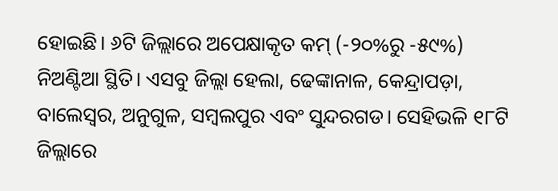ହୋଇଛି। ୬ଟି ଜିଲ୍ଲାରେ ଅପେକ୍ଷାକୃତ କମ୍ (-୨୦%ରୁ -୫୯%) ନିଅଣ୍ଟିଆ ସ୍ଥିତି। ଏସବୁ ଜିଲ୍ଲା ହେଲା, ଢେଙ୍କାନାଳ, କେନ୍ଦ୍ରାପଡ଼ା, ବାଲେସ୍ବର, ଅନୁଗୁଳ, ସମ୍ବଲପୁର ଏବଂ ସୁନ୍ଦରଗଡ। ସେହିଭଳି ୧୮ଟି ଜିଲ୍ଲାରେ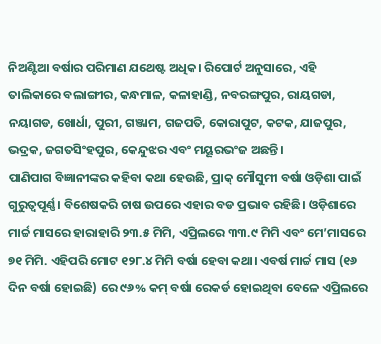ନିଅଣ୍ଟିଆ ବର୍ଷାର ପରିମାଣ ଯଥେଷ୍ଟ ଅଧିକ। ରିପୋର୍ଟ ଅନୁସାରେ, ଏହି ତାଲିକାରେ ବଲାଙ୍ଗୀର, କନ୍ଧମାଳ, କଳାହାଣ୍ଡି, ନବରଙ୍ଗପୁର, ରାୟଗଡା, ନୟାଗଡ, ଖୋର୍ଧା, ପୁରୀ, ଗଞ୍ଜାମ, ଗଜପତି, କୋରାପୁଟ, କଟକ, ଯାଜପୁର, ଭଦ୍ରକ, ଜଗତସିଂହପୁର, କେନ୍ଦୁଝର ଏବଂ ମୟୂରଭଂଜ ଅଛନ୍ତି।
ପାଣିପାଗ ବିଜ୍ଞାନୀଙ୍କର କହିବା କଥା ହେଉଛି, ପ୍ରାକ୍ ମୌସୁମୀ ବର୍ଷା ଓଡ଼ିଶା ପାଇଁ ଗୁରୁତ୍ବପୂର୍ଣ୍ଣ। ବିଶେଷକରି ଚାଷ ଉପରେ ଏହାର ବଡ ପ୍ରଭାବ ରହିଛି। ଓଡ଼ିଶାରେ ମାର୍ଚ୍ଚ ମାସରେ ହାରାହାରି ୨୩.୫ ମିମି, ଏପ୍ରିଲରେ ୩୩.୯ ମିମି ଏବଂ ମେ’ମାସରେ ୭୧ ମିମି. ଏହିପରି ମୋଟ ୧୨୮.୪ ମିମି ବର୍ଷା ହେବା କଥା। ଏବର୍ଷ ମାର୍ଚ୍ଚ ମାସ (୧୬ ଦିନ ବର୍ଷା ହୋଇଛି) ରେ ୯୬% କମ୍ ବର୍ଷା ରେକର୍ଡ ହୋଇଥିବା ବେଳେ ଏପ୍ରିଲରେ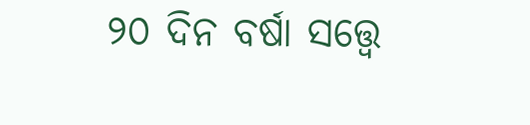୨୦ ଦିନ ବର୍ଷା ସତ୍ତ୍ବେ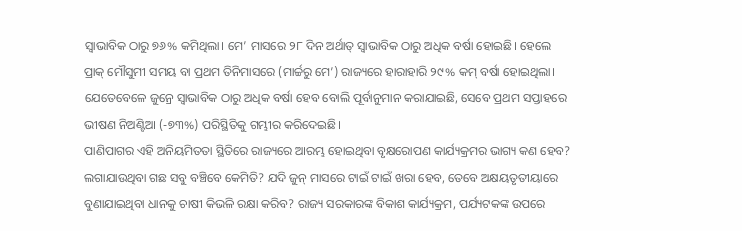ସ୍ବାଭାବିକ ଠାରୁ ୭୬% କମିଥିଲା। ମେ’ ମାସରେ ୨୮ ଦିନ ଅର୍ଥାତ୍ ସ୍ବାଭାବିକ ଠାରୁ ଅଧିକ ବର୍ଷା ହୋଇଛି। ହେଲେ ପ୍ରାକ୍ ମୌସୁମୀ ସମୟ ବା ପ୍ରଥମ ତିନିମାସରେ (ମାର୍ଚ୍ଚରୁ ମେ’) ରାଜ୍ୟରେ ହାରାହାରି ୨୯% କମ୍ ବର୍ଷା ହୋଇଥିଲା। ଯେତେବେଳେ ଜୁନ୍ରେ ସ୍ବାଭାବିକ ଠାରୁ ଅଧିକ ବର୍ଷା ହେବ ବୋଲି ପୂର୍ବାନୁମାନ କରାଯାଇଛି, ସେବେ ପ୍ରଥମ ସପ୍ତାହରେ ଭୀଷଣ ନିଅଣ୍ଟିଆ (-୭୩%) ପରିସ୍ଥିତିକୁ ଗମ୍ଭୀର କରିଦେଇଛି।
ପାଣିପାଗର ଏହି ଅନିୟମିତତା ସ୍ଥିତିରେ ରାଜ୍ୟରେ ଆରମ୍ଭ ହୋଇଥିବା ବୃକ୍ଷରୋପଣ କାର୍ଯ୍ୟକ୍ରମର ଭାଗ୍ୟ କଣ ହେବ? ଲଗାଯାଉଥିବା ଗଛ ସବୁ ବଞ୍ଚିବେ କେମିତି? ଯଦି ଜୁନ୍ ମାସରେ ଟାଇଁ ଟାଇଁ ଖରା ହେବ, ତେବେ ଅକ୍ଷୟତୃତୀୟାରେ ବୁଣାଯାଇଥିବା ଧାନକୁ ଚାଷୀ କିଭଳି ରକ୍ଷା କରିବ? ରାଜ୍ୟ ସରକାରଙ୍କ ବିକାଶ କାର୍ଯ୍ୟକ୍ରମ, ପର୍ଯ୍ୟଟକଙ୍କ ଉପରେ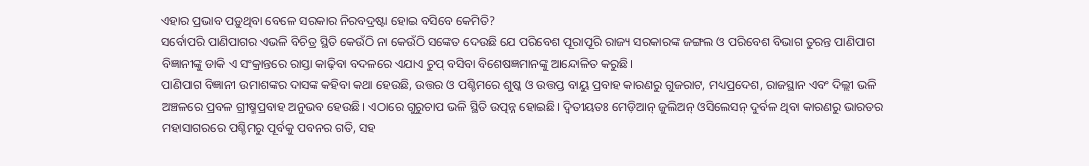ଏହାର ପ୍ରଭାବ ପଡ଼ୁଥିବା ବେଳେ ସରକାର ନିରବଦ୍ରଷ୍ଟା ହୋଇ ବସିବେ କେମିତି?
ସର୍ବୋପରି ପାଣିପାଗର ଏଭଳି ବିଚିତ୍ର ସ୍ଥିତି କେଉଁଠି ନା କେଉଁଠି ସଙ୍କେତ ଦେଉଛି ଯେ ପରିବେଶ ପୂରାପୂରି ରାଜ୍ୟ ସରକାରଙ୍କ ଜଙ୍ଗଲ ଓ ପରିବେଶ ବିଭାଗ ତୁରନ୍ତ ପାଣିପାଗ ବିଜ୍ଞାନୀଙ୍କୁ ଡାକି ଏ ସଂକ୍ରାନ୍ତରେ ରାସ୍ତା କାଢ଼ିବା ବଦଳରେ ଏଯାଏ ଚୁପ୍ ବସିବା ବିଶେଷଜ୍ଞମାନଙ୍କୁ ଆନ୍ଦୋଳିତ କରୁଛି।
ପାଣିପାଗ ବିଜ୍ଞାନୀ ଉମାଶଙ୍କର ଦାସଙ୍କ କହିବା କଥା ହେଉଛି, ଉତ୍ତର ଓ ପଶ୍ଚିମରେ ଶୁଷ୍କ ଓ ଉତ୍ତପ୍ତ ବାୟୁ ପ୍ରବାହ କାରଣରୁ ଗୁଜରାଟ, ମଧ୍ୟପ୍ରଦେଶ, ରାଜସ୍ଥାନ ଏବଂ ଦିଲ୍ଲୀ ଭଳି ଅଞ୍ଚଳରେ ପ୍ରବଳ ଗ୍ରୀଷ୍ମପ୍ରବାହ ଅନୁଭବ ହେଉଛି। ଏଠାରେ ଗୁରୁଚାପ ଭଳି ସ୍ଥିତି ଉତ୍ପନ୍ନ ହୋଇଛି। ଦ୍ବିତୀୟତଃ ମେଡ଼ିଆନ୍ ଜୁଲିଅନ୍ ଓସିଲେସନ୍ ଦୁର୍ବଳ ଥିବା କାରଣରୁ ଭାରତର ମହାସାଗରରେ ପଶ୍ଚିମରୁ ପୂର୍ବକୁ ପବନର ଗତି, ସହ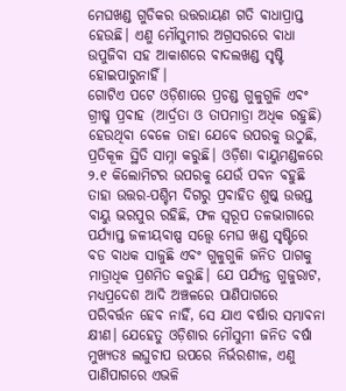ମେଘଖଣ୍ଡ ଗୁଡିକର ଉତ୍ତରାୟଣ ଗତି ବାଧାପ୍ରାପ୍ତ ହେଉଛି। ଏଣୁ ମୌସୁମୀର ଅଗ୍ରସରରେ ବାଧା ଉପୁଜିବା ସହ ଆକାଶରେ ବାଦଲଖଣ୍ଡ ସୃଷ୍ଟି ହୋଇପାରୁନାହିଁ।
ଗୋଟିଏ ପଟେ ଓଡ଼ିଶାରେ ପ୍ରଚଣ୍ଡ ଗୁଳୁଗୁଳି ଏବଂ ଗ୍ରୀଷ୍ମ ପ୍ରବାହ (ଆର୍ଦ୍ରତା ଓ ତାପମାତ୍ରା ଅଧିକ ରହୁଛି) ହେଉଥିବା ବେଳେ ତାହା ଯେବେ ଉପରକୁ ଉଠୁଛି, ପ୍ରତିକୂଳ ସ୍ଥିତି ସାମ୍ନା କରୁଛି। ଓଡ଼ିଶା ବାୟୁମଣ୍ଡଳରେ ୨.୧ କିଲୋମିଟର ଉପରକୁ ଯେଉଁ ପବନ ବହୁଛି ତାହା ଉତ୍ତର-ପଶ୍ଚିମ ଦିଗରୁ ପ୍ରବାହିତ ଶୁଷ୍କ ଉତ୍ତପ୍ତ ବାୟୁ ଭରପୁର ରହିଛି, ଫଳ ସ୍ୱରୂପ ତଳଭାଗାରେ ପର୍ଯ୍ୟାପ୍ତ ଜଳୀୟବାଷ୍ପ ସତ୍ତ୍ବେ ମେଘ ଖଣ୍ଡ ସୃଷ୍ଟିରେ ବଡ ବାଧକ ସାଜୁଛି ଏବଂ ଗୁଳୁଗୁଳି ଜନିତ ପାଗକୁ ମାତ୍ରାଧିକ ପ୍ରଶମିତ କରୁଛି। ଯେ ପର୍ଯ୍ୟନ୍ତ ଗୁଜୁରାଟ, ମଧ୍ୟପ୍ରଦେଶ ଆଦି ଅଞ୍ଚଳରେ ପାଣିପାଗରେ ପରିବର୍ତ୍ତନ ହେବ ନାହିଁ, ସେ ଯାଏ ବର୍ଷାର ସମ୍ଭାବନା କ୍ଷୀଣ। ଯେହେତୁ ଓଡ଼ିଶାର ମୌସୁମୀ ଜନିତ ବର୍ଷା ମୁଖ୍ୟତଃ ଲଘୁଚାପ ଉପରେ ନିର୍ଭରଶୀଳ, ଏଣୁ ପାଣିପାଗରେ ଏଭଳି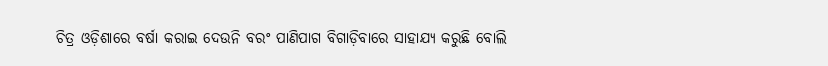ଚିତ୍ର ଓଡ଼ିଶାରେ ବର୍ଷା କରାଇ ଦେଉନି ବରଂ ପାଣିପାଗ ବିଗାଡ଼ିବାରେ ସାହାଯ୍ୟ କରୁଛି ବୋଲି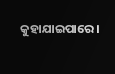କୁହାଯାଇପାରେ।